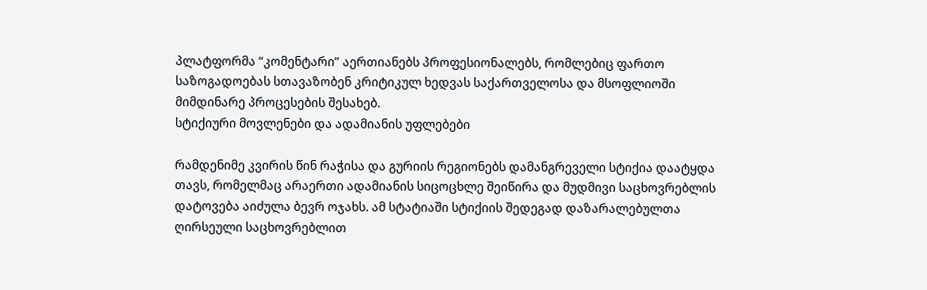პლატფორმა “კომენტარი” აერთიანებს პროფესიონალებს, რომლებიც ფართო საზოგადოებას სთავაზობენ კრიტიკულ ხედვას საქართველოსა და მსოფლიოში მიმდინარე პროცესების შესახებ.
სტიქიური მოვლენები და ადამიანის უფლებები

რამდენიმე კვირის წინ რაჭისა და გურიის რეგიონებს დამანგრეველი სტიქია დაატყდა თავს, რომელმაც არაერთი ადამიანის სიცოცხლე შეიწირა და მუდმივი საცხოვრებლის დატოვება აიძულა ბევრ ოჯახს. ამ სტატიაში სტიქიის შედეგად დაზარალებულთა ღირსეული საცხოვრებლით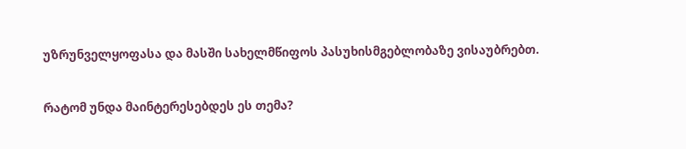უზრუნველყოფასა და მასში სახელმწიფოს პასუხისმგებლობაზე ვისაუბრებთ.

რატომ უნდა მაინტერესებდეს ეს თემა?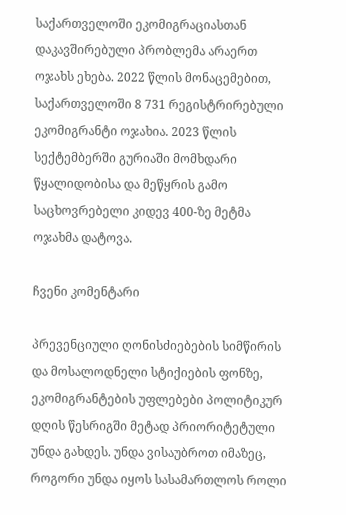საქართველოში ეკომიგრაციასთან დაკავშირებული პრობლემა არაერთ ოჯახს ეხება. 2022 წლის მონაცემებით, საქართველოში 8 731 რეგისტრირებული ეკომიგრანტი ოჯახია. 2023 წლის სექტემბერში გურიაში მომხდარი წყალიდობისა და მეწყრის გამო საცხოვრებელი კიდევ 400-ზე მეტმა ოჯახმა დატოვა.

ჩვენი კომენტარი

პრევენციული ღონისძიებების სიმწირის და მოსალოდნელი სტიქიების ფონზე, ეკომიგრანტების უფლებები პოლიტიკურ დღის წესრიგში მეტად პრიორიტეტული უნდა გახდეს. უნდა ვისაუბროთ იმაზეც, როგორი უნდა იყოს სასამართლოს როლი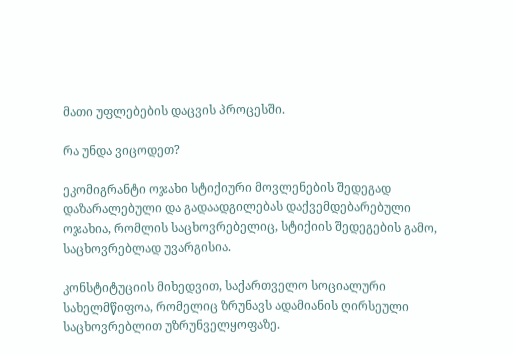მათი უფლებების დაცვის პროცესში.

რა უნდა ვიცოდეთ?

ეკომიგრანტი ოჯახი სტიქიური მოვლენების შედეგად დაზარალებული და გადაადგილებას დაქვემდებარებული ოჯახია, რომლის საცხოვრებელიც, სტიქიის შედეგების გამო, საცხოვრებლად უვარგისია.

კონსტიტუციის მიხედვით, საქართველო სოციალური სახელმწიფოა, რომელიც ზრუნავს ადამიანის ღირსეული საცხოვრებლით უზრუნველყოფაზე.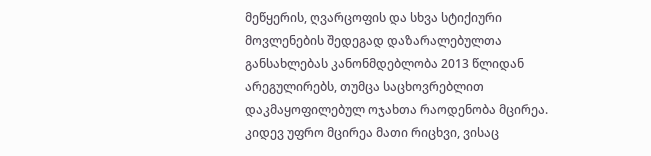მეწყერის, ღვარცოფის და სხვა სტიქიური მოვლენების შედეგად დაზარალებულთა განსახლებას კანონმდებლობა 2013 წლიდან არეგულირებს, თუმცა საცხოვრებლით დაკმაყოფილებულ ოჯახთა რაოდენობა მცირეა. კიდევ უფრო მცირეა მათი რიცხვი, ვისაც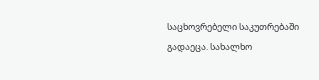საცხოვრებელი საკუთრებაში გადაეცა. სახალხო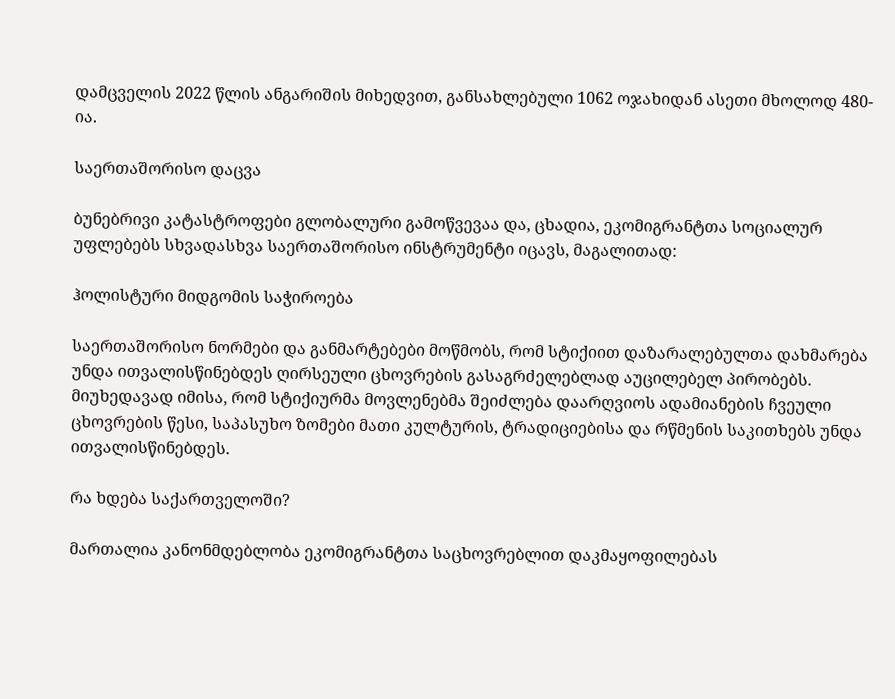დამცველის 2022 წლის ანგარიშის მიხედვით, განსახლებული 1062 ოჯახიდან ასეთი მხოლოდ 480-ია.

საერთაშორისო დაცვა

ბუნებრივი კატასტროფები გლობალური გამოწვევაა და, ცხადია, ეკომიგრანტთა სოციალურ უფლებებს სხვადასხვა საერთაშორისო ინსტრუმენტი იცავს, მაგალითად:

ჰოლისტური მიდგომის საჭიროება

საერთაშორისო ნორმები და განმარტებები მოწმობს, რომ სტიქიით დაზარალებულთა დახმარება უნდა ითვალისწინებდეს ღირსეული ცხოვრების გასაგრძელებლად აუცილებელ პირობებს. მიუხედავად იმისა, რომ სტიქიურმა მოვლენებმა შეიძლება დაარღვიოს ადამიანების ჩვეული ცხოვრების წესი, საპასუხო ზომები მათი კულტურის, ტრადიციებისა და რწმენის საკითხებს უნდა ითვალისწინებდეს.

რა ხდება საქართველოში?

მართალია კანონმდებლობა ეკომიგრანტთა საცხოვრებლით დაკმაყოფილებას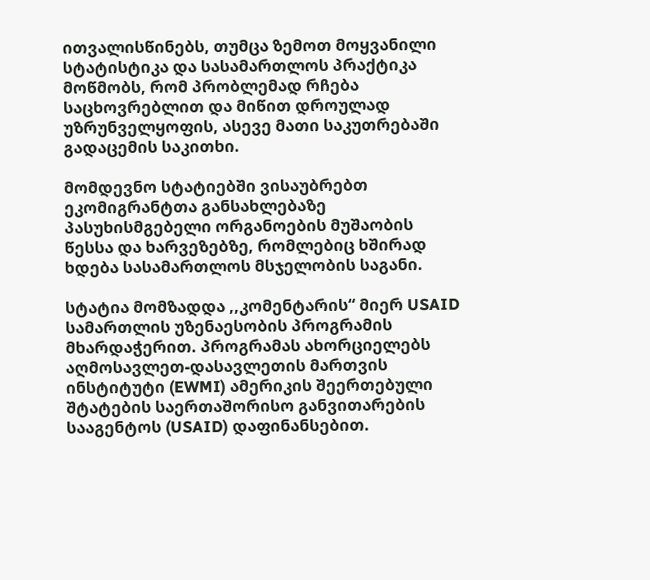ითვალისწინებს, თუმცა ზემოთ მოყვანილი სტატისტიკა და სასამართლოს პრაქტიკა მოწმობს, რომ პრობლემად რჩება საცხოვრებლით და მიწით დროულად უზრუნველყოფის, ასევე მათი საკუთრებაში გადაცემის საკითხი.

მომდევნო სტატიებში ვისაუბრებთ ეკომიგრანტთა განსახლებაზე პასუხისმგებელი ორგანოების მუშაობის წესსა და ხარვეზებზე, რომლებიც ხშირად ხდება სასამართლოს მსჯელობის საგანი.

სტატია მომზადდა ,,კომენტარის“ მიერ USAID სამართლის უზენაესობის პროგრამის მხარდაჭერით. პროგრამას ახორციელებს აღმოსავლეთ-დასავლეთის მართვის ინსტიტუტი (EWMI) ამერიკის შეერთებული შტატების საერთაშორისო განვითარების სააგენტოს (USAID) დაფინანსებით.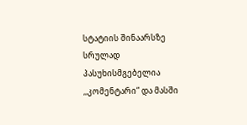სტატიის შინაარსზე სრულად პასუხისმგებელია ,,კომენტარი“ და მასში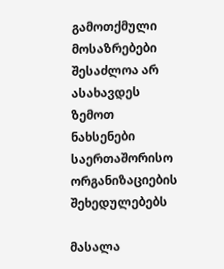გამოთქმული მოსაზრებები შესაძლოა არ ასახავდეს ზემოთ ნახსენები საერთაშორისო ორგანიზაციების შეხედულებებს

მასალა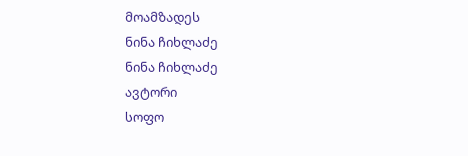მოამზადეს
ნინა ჩიხლაძე
ნინა ჩიხლაძე
ავტორი
სოფო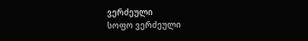ვერძეული
სოფო ვერძეული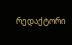რედაქტორი